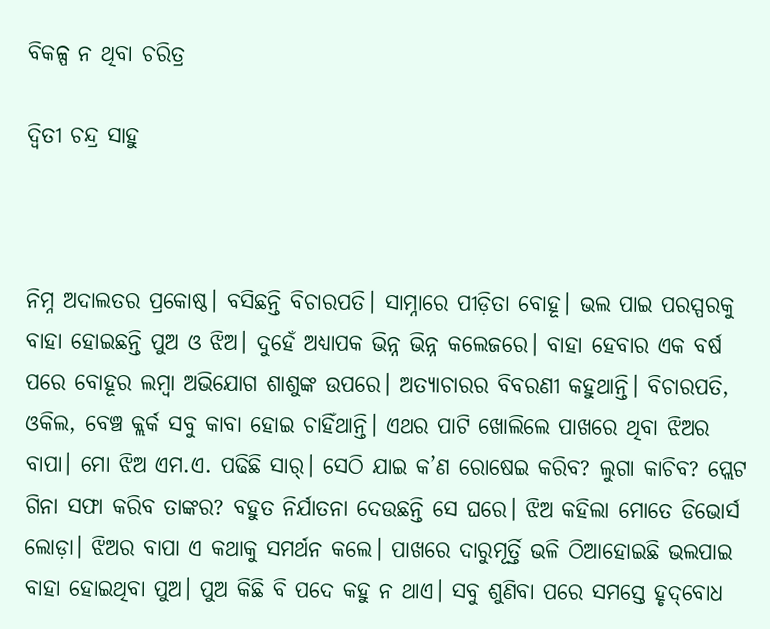ବିକଳ୍ପ ନ ଥିବା ଚରିତ୍ର

ଦ୍ୱିତୀ ଚନ୍ଦ୍ର ସାହୁ



ନିମ୍ନ ଅଦାଲତର ପ୍ରକୋଷ୍ଠ। ବସିଛନ୍ତି ବିଚାରପତି। ସାମ୍ନାରେ ପୀଡ଼ିତା ବୋହୂ। ଭଲ ପାଇ ପରସ୍ପରକୁ ବାହା ହୋଇଛନ୍ତି ପୁଅ ଓ ଝିଅ। ଦୁହେଁ ଅଧ୍ୟାପକ ଭିନ୍ନ ଭିନ୍ନ କଲେଜରେ। ବାହା ହେବାର ଏକ ବର୍ଷ ପରେ ବୋହୂର ଲମ୍ବା ଅଭିଯୋଗ ଶାଶୁଙ୍କ ଉପରେ। ଅତ୍ୟାଚାରର ବିବରଣୀ କହୁଥାନ୍ତି। ବିଚାରପତି, ଓକିଲ, ବେଞ୍ଚ କ୍ଲର୍କ ସବୁ କାବା ହୋଇ ଚାହିଁଥାନ୍ତି। ଏଥର ପାଟି ଖୋଲିଲେ ପାଖରେ ଥିବା ଝିଅର ବାପା। ମୋ ଝିଅ ଏମ.ଏ. ପଢିଛି ସାର୍‌। ସେଠି ଯାଇ କ’ଣ ରୋଷେଇ କରିବ? ଲୁଗା କାଚିବ? ପ୍ଲେଟ ଗିନା ସଫା କରିବ ତାଙ୍କର? ବହୁତ ନିର୍ଯାତନା ଦେଉଛନ୍ତି ସେ ଘରେ। ଝିଅ କହିଲା ମୋତେ ଡିଭୋର୍ସ ଲୋଡ଼ା। ଝିଅର ବାପା ଏ କଥାକୁ ସମର୍ଥନ କଲେ। ପାଖରେ ଦାରୁମୂର୍ତ୍ତି ଭଳି ଠିଆହୋଇଛି ଭଲପାଇ ବାହା ହୋଇଥିବା ପୁଅ। ପୁଅ କିଛି ବି ପଦେ କହୁ ନ ଥାଏ। ସବୁ ଶୁଣିବା ପରେ ସମସ୍ତେ ହୃଦ୍‌ବୋଧ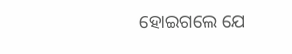ହୋଇଗଲେ ଯେ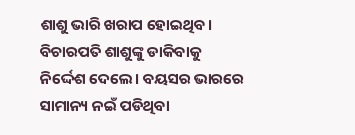ଶାଶୁ ଭାରି ଖରାପ ହୋଇଥିବ। ବିଚାରପତି ଶାଶୁଙ୍କୁ ଡାକିବାକୁ ନିର୍ଦ୍ଦେଶ ଦେଲେ। ବୟସର ଭାରରେ ସାମାନ୍ୟ ନଇଁ ପଡିଥିବା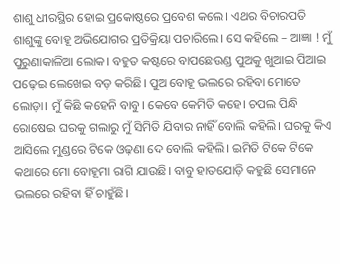ଶାଶୁ ଧୀରସ୍ଥିର ହୋଇ ପ୍ରକୋଷ୍ଠରେ ପ୍ରବେଶ କଲେ। ଏଥର ବିଚାରପତି ଶାଶୁଙ୍କୁ ବୋହୂ ଅଭିଯୋଗର ପ୍ରତିକ୍ରିୟା ପଚାରିଲେ। ସେ କହିଲେ – ଆଜ୍ଞା ! ମୁଁ ପୁରୁଣାକାଳିଆ ଲୋକ। ବହୁତ କଷ୍ଟରେ ବାପଛେଉଣ୍ଡ ପୁଅକୁ ଖୁଆଇ ପିଆଇ ପଢ଼େଇ ଲେଖେଇ ବଡ଼ କରିଛି। ପୁଅ ବୋହୂ ଭଲରେ ରହିବା ମୋତେ ଲୋଡ଼ା। ମୁଁ କିଛି କହେନି ବାବୁ। କେବେ କେମିତି କହେ। ଚପଲ ପିନ୍ଧି ରୋଷେଇ ଘରକୁ ଗଲାରୁ ମୁଁ ସିମିତି ଯିବାର ନାହିଁ ବୋଲି କହିଲି। ଘରକୁ କିଏ ଆସିଲେ ମୁଣ୍ଡରେ ଟିକେ ଓଢ଼ଣା ଦେ ବୋଲି କହିଲି। ଇମିତି ଟିକେ ଟିକେ କଥାରେ ମୋ ବୋହୂମା ରାଗି ଯାଉଛି। ବାବୁ ହାତଯୋଡ଼ି କହୁଛି ସେମାନେ ଭଲରେ ରହିବା ହିଁ ଚାହୁଁଛି।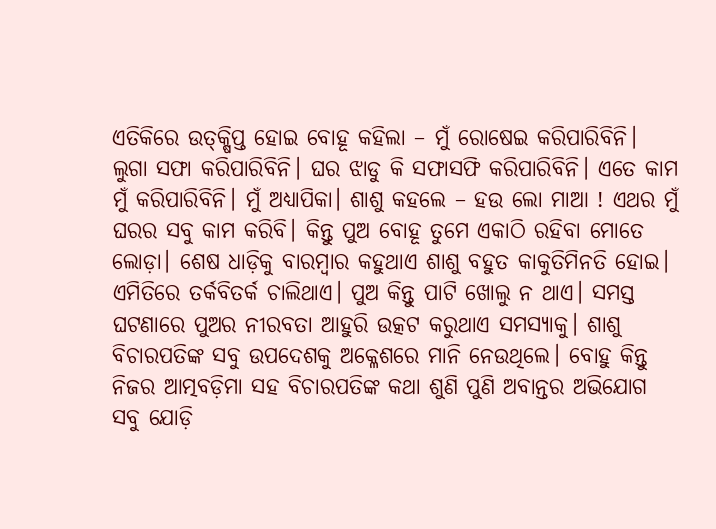ଏତିକିରେ ଉତ୍‌କ୍ଷିପ୍ତ ହୋଇ ବୋହୂ କହିଲା – ମୁଁ ରୋଷେଇ କରିପାରିବିନି। ଲୁଗା ସଫା କରିପାରିବିନି। ଘର ଝାଡୁ କି ସଫାସଫି କରିପାରିବିନି। ଏତେ କାମ ମୁଁ କରିପାରିବିନି। ମୁଁ ଅଧ୍ୟାପିକା। ଶାଶୁ କହଲେ – ହଉ ଲୋ ମାଆ ! ଏଥର ମୁଁ ଘରର ସବୁ କାମ କରିବି। କିନ୍ତୁ ପୁଅ ବୋହୂ ତୁମେ ଏକାଠି ରହିବା ମୋତେ ଲୋଡ଼ା। ଶେଷ ଧାଡ଼ିକୁ ବାରମ୍ବାର କହୁଥାଏ ଶାଶୁ ବହୁତ କାକୁତିମିନତି ହୋଇ। ଏମିତିରେ ତର୍କବିତର୍କ ଚାଲିଥାଏ। ପୁଅ କିନ୍ତୁ ପାଟି ଖୋଲୁ ନ ଥାଏ। ସମସ୍ତ ଘଟଣାରେ ପୁଅର ନୀରବତା ଆହୁରି ଉତ୍କଟ କରୁଥାଏ ସମସ୍ୟାକୁ। ଶାଶୁ ବିଚାରପତିଙ୍କ ସବୁ ଉପଦେଶକୁ ଅକ୍ଳେଶରେ ମାନି ନେଉଥିଲେ। ବୋହୁ କିନ୍ତୁ ନିଜର ଆତ୍ମବଡ଼ିମା ସହ ବିଚାରପତିଙ୍କ କଥା ଶୁଣି ପୁଣି ଅବାନ୍ତର ଅଭିଯୋଗ ସବୁ ଯୋଡ଼ି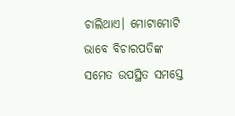ଚାଲିଥାଏ। ମୋଟାମୋଟି ଭାବେ ବିଚାରପତିଙ୍କ ସମେତ ଉପସ୍ଥିତ ସମସ୍ତେ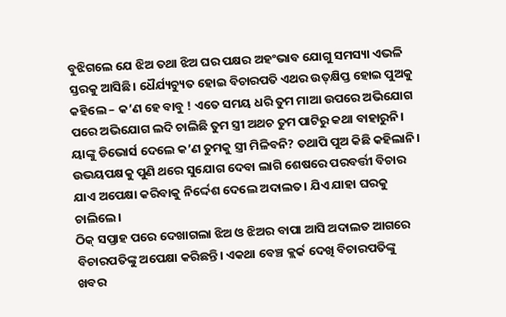ବୁଝିଗଲେ ଯେ ଝିଅ ତଥା ଝିଅ ଘର ପକ୍ଷର ଅହଂଭାବ ଯୋଗୁ ସମସ୍ୟା ଏଭଳି ସ୍ତରକୁ ଆସିଛି। ଧୈର୍ଯ୍ୟଚ୍ୟୁତ ହୋଇ ବିଚାରପତି ଏଥର ଉତ୍‌କ୍ଷିପ୍ତ ହୋଇ ପୁଅକୁ କହିଲେ – କ’ଣ ହେ ବାବୁ ! ଏତେ ସମୟ ଧରି ତୁମ ମାଆ ଉପରେ ଅଭିଯୋଗ ପରେ ଅଭିଯୋଗ ଲଦି ଚାଲିଛି ତୁମ ସ୍ତ୍ରୀ ଅଥଚ ତୁମ ପାଟିରୁ କଥା ବାହାରୁନି। ୟାଙ୍କୁ ଡିଭୋର୍ସ ଦେଲେ କ’ଣ ତୁମକୁ ସ୍ତ୍ରୀ ମିଳିବନି? ତଥାପି ପୁଅ କିଛି କହିଲାନି। ଉଭୟପକ୍ଷକୁ ପୁଣି ଥରେ ସୁଯୋଗ ଦେବା ଲାଗି ଶେଷରେ ପରବର୍ତ୍ତୀ ବିଚାର ଯାଏ ଅପେକ୍ଷା କରିବାକୁ ନିର୍ଦ୍ଦେଶ ଦେଲେ ଅଦାଲତ। ଯିଏ ଯାହା ଘରକୁ ଚାଲିଲେ।
ଠିକ୍‌ ସପ୍ତାହ ପରେ ଦେଖାଗଲା ଝିଅ ଓ ଝିଅର ବାପା ଆସି ଅଦାଲତ ଆଗରେ ବିଚାରପତିଙ୍କୁ ଅପେକ୍ଷା କରିଛନ୍ତି। ଏକଥା ବେଞ୍ଚ କ୍ଲର୍କ ଦେଖି ବିଚାରପତିଙ୍କୁ ଖବର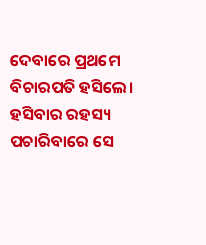ଦେବାରେ ପ୍ରଥମେ ବିଚାରପତି ହସିଲେ। ହସିବାର ରହସ୍ୟ ପଚାରିବାରେ ସେ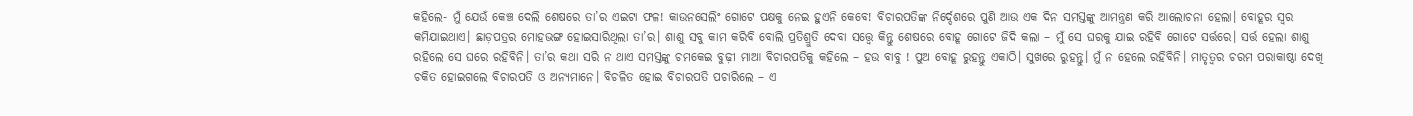କହିଲେ- ମୁଁ ଯେଉଁ କେଞ୍ଚ ଦେଲି ଶେଷରେ ତା’ର ଏଇଟା ଫଳ! କାଉନସେଲିଂ ଗୋଟେ ପକ୍ଷକୁ ନେଇ ହୁଏନି କେବେ! ବିଚାରପତିଙ୍କ ନିର୍ଦ୍ଦେଶରେ ପୁଣି ଆଉ ଏକ ଦିନ ସମସ୍ତଙ୍କୁ ଆମନ୍ତ୍ରଣ କରି ଆଲୋଚନା ହେଲା। ବୋହୂର ସ୍ବର କମିଯାଇଥାଏ। ଛାଡ଼ପତ୍ରର ମୋହଭଙ୍ଗ ହୋଇସାରିଥିଲା ତା’ର। ଶାଶୁ ସବୁ କାମ କରିବି ବୋଲି ପ୍ରତିଶ୍ରୁତି ଦେବା ସତ୍ତ୍ୱେ କିନ୍ତୁ ଶେଷରେ ବୋହୂ ଗୋଟେ ଜିଦି କଲା – ମୁଁ ସେ ଘରକୁ ଯାଇ ରହିବି ଗୋଟେ ସର୍ତ୍ତରେ। ସର୍ତ୍ତ ହେଲା ଶାଶୁ ରହିଲେ ସେ ଘରେ ରହିବିନି। ତା’ର କଥା ସରି ନ ଥାଏ ସମସ୍ତଙ୍କୁ ଚମକେଇ ବୁଢ଼ୀ ମାଆ ବିଚାରପତିକୁ କହିଲେ – ହଉ ବାବୁ ! ପୁଅ ବୋହୂ ରୁହନ୍ତୁ ଏକାଠି। ସୁଖରେ ରୁହନ୍ତୁ। ମୁଁ ନ ହେଲେ ରହିବିନି। ମାତୃତ୍ୱର ଚରମ ପରାକାଷ୍ଠା ଦେଖି ଚକିତ ହୋଇଗଲେ ବିଚାରପତି ଓ ଅନ୍ୟମାନେ। ବିଚଳିତ ହୋଇ ବିଚାରପତି ପଚାରିଲେ – ଏ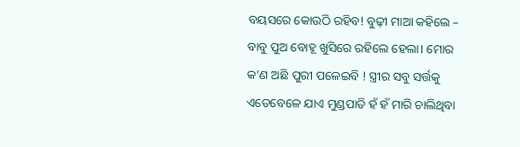ବୟସରେ କୋଉଠି ରହିବ! ବୁଢ଼ୀ ମାଆ କହିଲେ – ବାବୁ ପୁଅ ବୋହୂ ଖୁସିରେ ରହିଲେ ହେଲା। ମୋର କ’ଣ ଅଛି ପୁରୀ ପଳେଇବି ! ସ୍ତ୍ରୀର ସବୁ ସର୍ତ୍ତକୁ ଏତେବେଳେ ଯାଏ ମୁଣ୍ଡପାତି ହଁ ହଁ ମାରି ଚାଲିଥିବା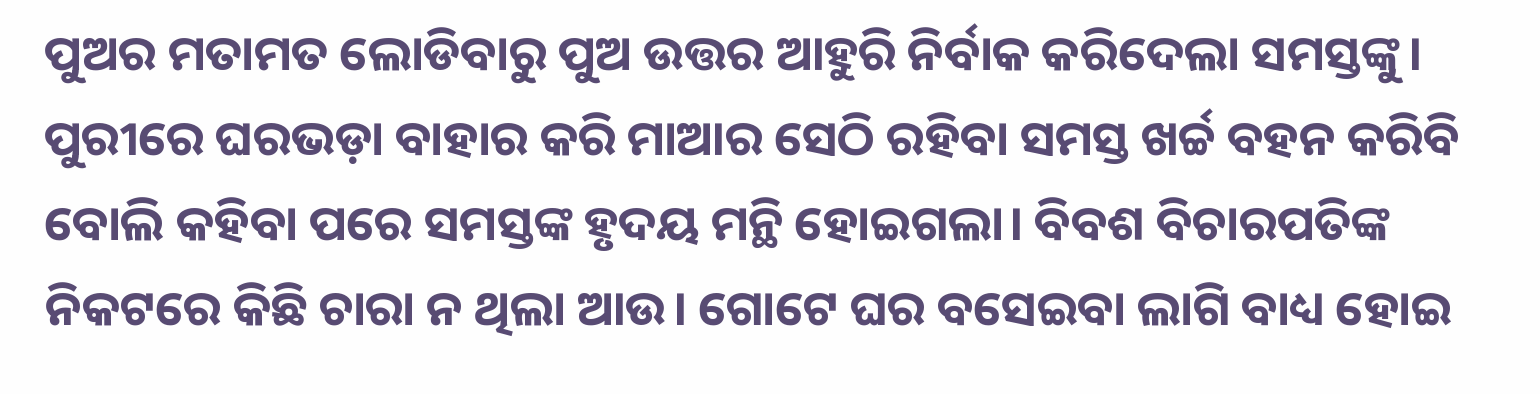ପୁଅର ମତାମତ ଲୋଡିବାରୁ ପୁଅ ଉତ୍ତର ଆହୁରି ନିର୍ବାକ କରିଦେଲା ସମସ୍ତଙ୍କୁ। ପୁରୀରେ ଘରଭଡ଼ା ବାହାର କରି ମାଆର ସେଠି ରହିବା ସମସ୍ତ ଖର୍ଚ୍ଚ ବହନ କରିବି ବୋଲି କହିବା ପରେ ସମସ୍ତଙ୍କ ହୃଦୟ ମନ୍ଥି ହୋଇଗଲା। ବିବଶ ବିଚାରପତିଙ୍କ ନିକଟରେ କିଛି ଚାରା ନ ଥିଲା ଆଉ। ଗୋଟେ ଘର ବସେଇବା ଲାଗି ବାଧ୍ୟ ହୋଇ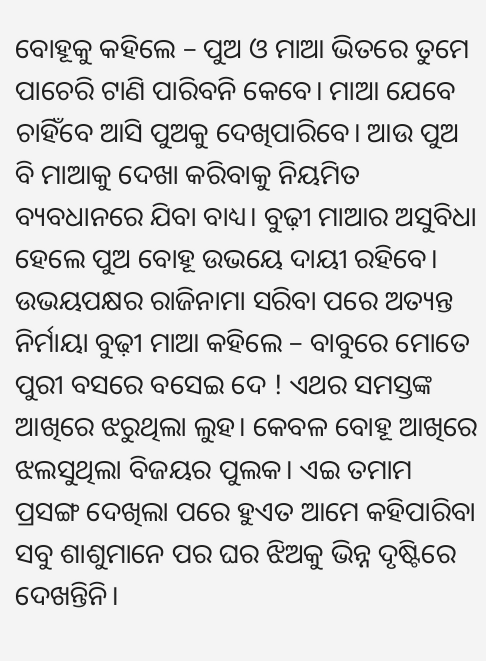ବୋହୂକୁ କହିଲେ – ପୁଅ ଓ ମାଆ ଭିତରେ ତୁମେ ପାଚେରି ଟାଣି ପାରିବନି କେବେ। ମାଆ ଯେବେ ଚାହିଁବେ ଆସି ପୁଅକୁ ଦେଖିପାରିବେ। ଆଉ ପୁଅ ବି ମାଆକୁ ଦେଖା କରିବାକୁ ନିୟମିତ ବ୍ୟବଧାନରେ ଯିବା ବାଧ୍ୟ। ବୁଢ଼ୀ ମାଆର ଅସୁବିଧା ହେଲେ ପୁଅ ବୋହୂ ଉଭୟେ ଦାୟୀ ରହିବେ। ଉଭୟପକ୍ଷର ରାଜିନାମା ସରିବା ପରେ ଅତ୍ୟନ୍ତ ନିର୍ମାୟା ବୁଢ଼ୀ ମାଆ କହିଲେ – ବାବୁରେ ମୋତେ ପୁରୀ ବସରେ ବସେଇ ଦେ ! ଏଥର ସମସ୍ତଙ୍କ ଆଖିରେ ଝରୁଥିଲା ଲୁହ। କେବଳ ବୋହୂ ଆଖିରେ ଝଲସୁଥିଲା ବିଜୟର ପୁଲକ। ଏଇ ତମାମ ପ୍ରସଙ୍ଗ ଦେଖିଲା ପରେ ହୁଏତ ଆମେ କହିପାରିବା ସବୁ ଶାଶୁମାନେ ପର ଘର ଝିଅକୁ ଭିନ୍ନ ଦୃଷ୍ଟିରେ ଦେଖନ୍ତିନି।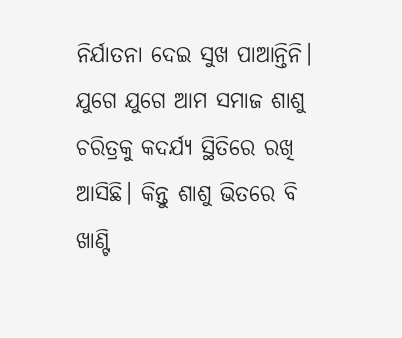ନିର୍ଯାତନା ଦେଇ ସୁଖ ପାଆନ୍ତିନି। ଯୁଗେ ଯୁଗେ ଆମ ସମାଜ ଶାଶୁ ଚରିତ୍ରକୁ କଦର୍ଯ୍ୟ ସ୍ଥିତିରେ ରଖି ଆସିଛି। କିନ୍ତୁ ଶାଶୁ ଭିତରେ ବି ଖାଣ୍ଟି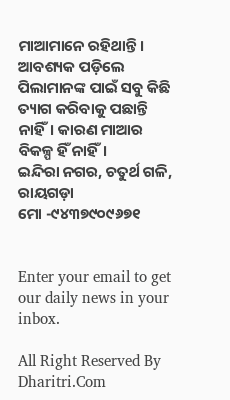ମାଆମାନେ ରହିଥାନ୍ତି। ଆବଶ୍ୟକ ପଡ଼ିଲେ ପିଲାମାନଙ୍କ ପାଇଁ ସବୁ କିଛି ତ୍ୟାଗ କରିବାକୁ ପଛାନ୍ତି ନାହିଁ। କାରଣ ମାଆର ବିକଳ୍ପ ହିଁ ନାହିଁ।
ଇନ୍ଦିରା ନଗର, ଚତୁର୍ଥ ଗଳି, ରାୟଗଡ଼ା
ମୋ -୯୪୩୭୯୦୯୬୭୧


Enter your email to get our daily news in your inbox.

All Right Reserved By Dharitri.Com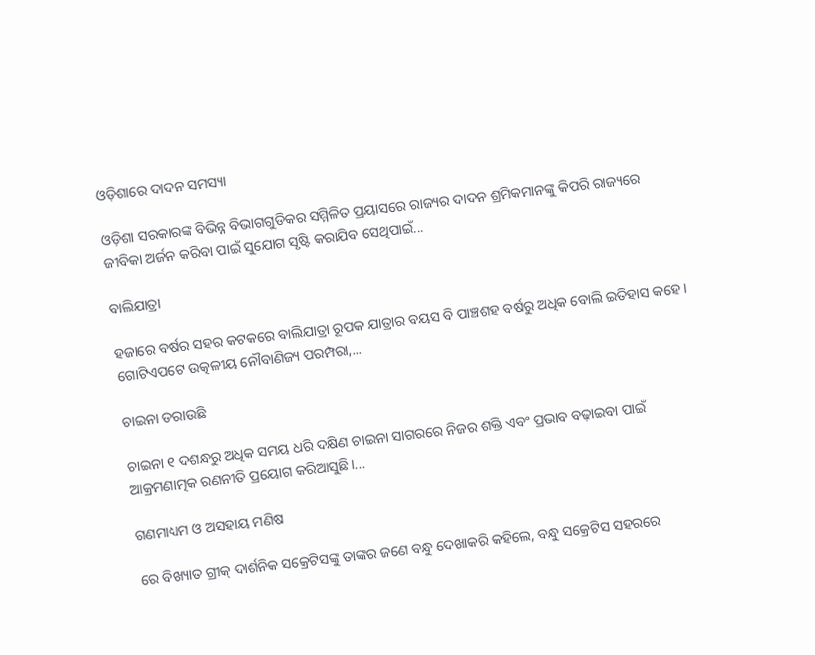ଓଡ଼ିଶାରେ ଦାଦନ ସମସ୍ୟା

ଓଡ଼ିଶା ସରକାରଙ୍କ ବିଭିନ୍ନ ବିଭାଗଗୁଡିକର ସମ୍ମିଳିତ ପ୍ରୟାସରେ ରାଜ୍ୟର ଦାଦନ ଶ୍ରମିକମାନଙ୍କୁ କିପରି ରାଜ୍ୟରେ ଜୀବିକା ଅର୍ଜନ କରିବା ପାଇଁ ସୁଯୋଗ ସୃଷ୍ଟି କରାଯିବ ସେଥିପାଇଁ...

ବାଲିଯାତ୍ରା

ହଜାରେ ବର୍ଷର ସହର କଟକରେ ବାଲିଯାତ୍ରା ରୂପକ ଯାତ୍ରାର ବୟସ ବି ପାଞ୍ଚଶହ ବର୍ଷରୁ ଅଧିକ ବୋଲି ଇତିହାସ କହେ। ଗୋଟିଏପଟେ ଉତ୍କଳୀୟ ନୌବାଣିଜ୍ୟ ପରମ୍ପରା,...

ଚାଇନା ଡରାଉଛି

ଚାଇନା ୧ ଦଶନ୍ଧରୁ ଅଧିକ ସମୟ ଧରି ଦକ୍ଷିଣ ଚାଇନା ସାଗରରେ ନିଜର ଶକ୍ତି ଏବଂ ପ୍ରଭାବ ବଢ଼ାଇବା ପାଇଁ ଆକ୍ରମଣାତ୍ମକ ରଣନୀତି ପ୍ରୟୋଗ କରିଆସୁଛି।...

ଗଣମାଧ୍ୟମ ଓ ଅସହାୟ ମଣିଷ

ରେ ବିଖ୍ୟାତ ଗ୍ରୀକ୍‌ ଦାର୍ଶନିକ ସକ୍ରେଟିସଙ୍କୁ ତାଙ୍କର ଜଣେ ବନ୍ଧୁ ଦେଖାକରି କହିଲେ, ବନ୍ଧୁ ସକ୍ରେଟିସ ସହରରେ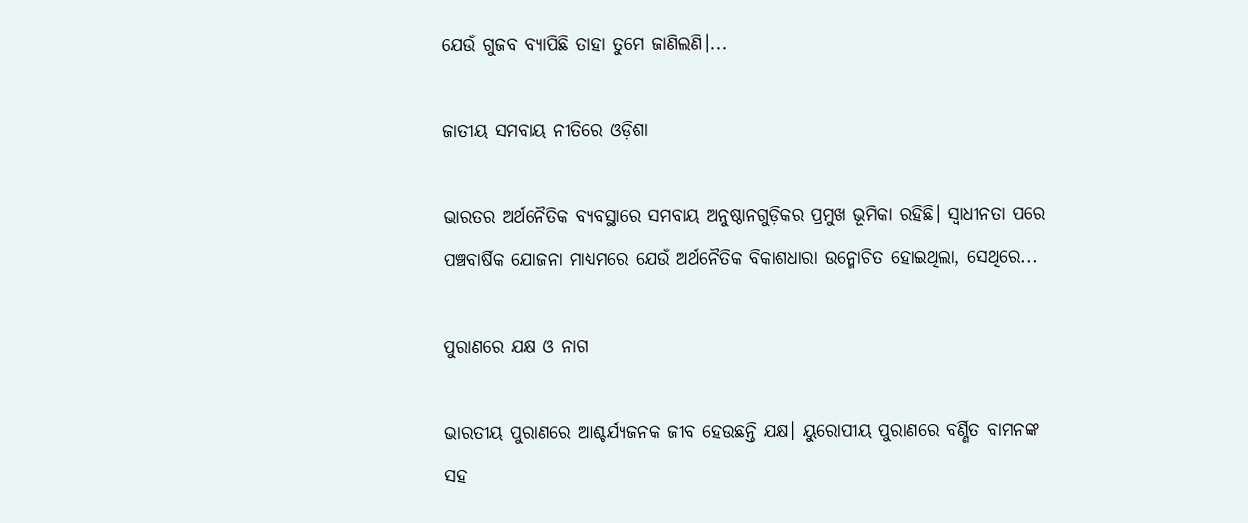ଯେଉଁ ଗୁଜବ ବ୍ୟାପିଛି ତାହା ତୁମେ ଜାଣିଲଣି।...

ଜାତୀୟ ସମବାୟ ନୀତିରେ ଓଡ଼ିଶା

ଭାରତର ଅର୍ଥନୈତିକ ବ୍ୟବସ୍ଥାରେ ସମବାୟ ଅନୁଷ୍ଠାନଗୁଡ଼ିକର ପ୍ରମୁଖ ଭୂମିକା ରହିଛି। ସ୍ବାଧୀନତା ପରେ ପଞ୍ଚବାର୍ଷିକ ଯୋଜନା ମାଧ୍ୟମରେ ଯେଉଁ ଅର୍ଥନୈତିକ ବିକାଶଧାରା ଉନ୍ମୋଚିତ ହୋଇଥିଲା, ସେଥିରେ...

ପୁରାଣରେ ଯକ୍ଷ ଓ ନାଗ

ଭାରତୀୟ ପୁରାଣରେ ଆଶ୍ଚର୍ଯ୍ୟଜନକ ଜୀବ ହେଉଛନ୍ତି ଯକ୍ଷ। ୟୁରୋପୀୟ ପୁରାଣରେ ବର୍ଣ୍ଣିତ ବାମନଙ୍କ ସହ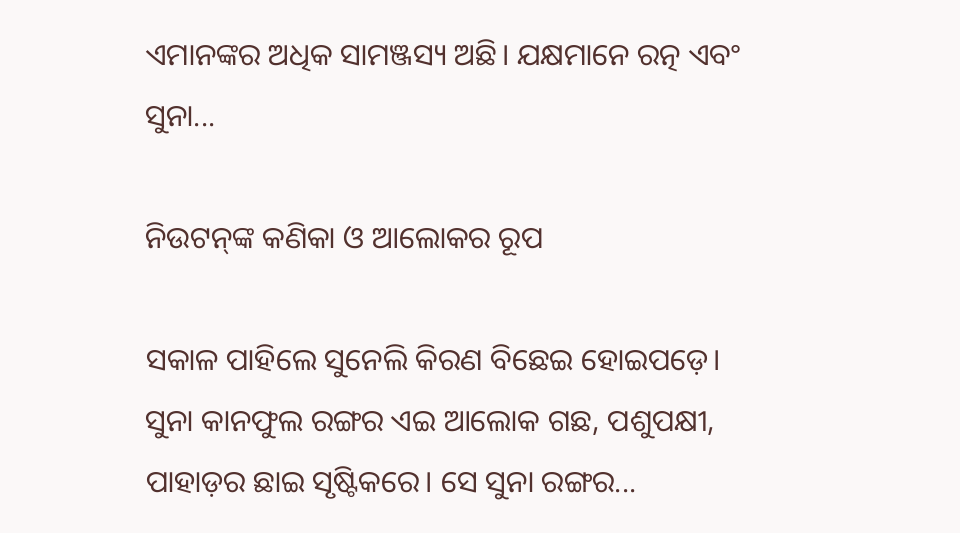ଏମାନଙ୍କର ଅଧିକ ସାମଞ୍ଜସ୍ୟ ଅଛି। ଯକ୍ଷମାନେ ରତ୍ନ ଏବଂ ସୁନା...

ନିଉଟନ୍‌ଙ୍କ କଣିକା ଓ ଆଲୋକର ରୂପ

ସକାଳ ପାହିଲେ ସୁନେଲି କିରଣ ବିଛେଇ ହୋଇପଡ଼େ। ସୁନା କାନଫୁଲ ରଙ୍ଗର ଏଇ ଆଲୋକ ଗଛ, ପଶୁପକ୍ଷୀ, ପାହାଡ଼ର ଛାଇ ସୃଷ୍ଟିକରେ। ସେ ସୁନା ରଙ୍ଗର...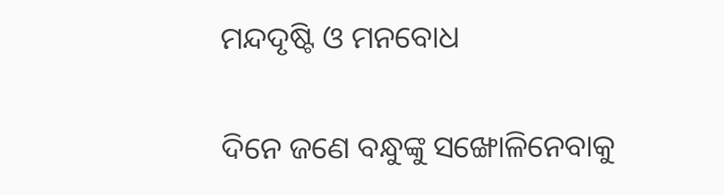ମନ୍ଦଦୃଷ୍ଟି ଓ ମନବୋଧ

ଦିନେ ଜଣେ ବନ୍ଧୁଙ୍କୁ ସଙ୍ଖୋଳିନେବାକୁ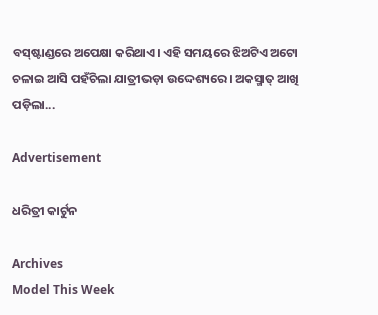ବସ୍‌ଷ୍ଟାଣ୍ଡରେ ଅପେକ୍ଷା କରିଥାଏ। ଏହି ସମୟରେ ଝିଅଟିଏ ଅଟୋ ଚଳାଇ ଆସି ପହଁଚିଲା ଯାତ୍ରୀଭଡ଼ା ଉଦ୍ଦେଶ୍ୟରେ। ଅକସ୍ମାତ୍‌ ଆଖି ପଡ଼ିଲା...

Advertisement

ଧରିତ୍ରୀ କାର୍ଟୁନ

Archives
Model This Week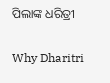ପିଲାଙ୍କ ଧରିତ୍ରୀ

Why Dharitri